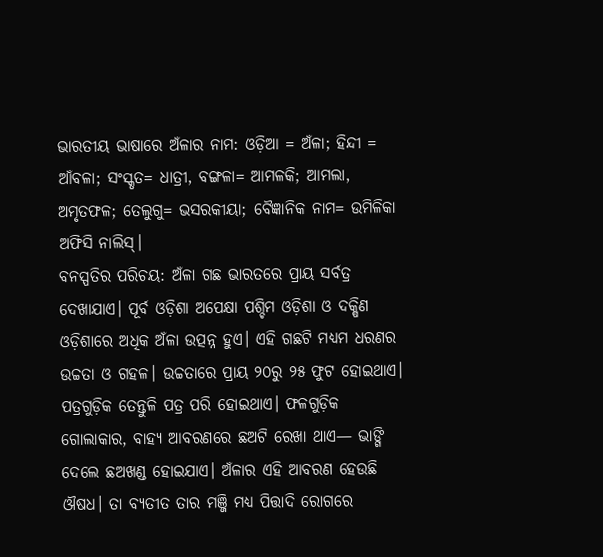ଭାରତୀୟ ଭାଷାରେ ଅଁଳାର ନାମ: ଓଡ଼ିଆ = ଅଁଳା; ହିନ୍ଦୀ = ଆଁବଳା; ସଂସ୍କୃତ= ଧାତ୍ରୀ, ବଙ୍ଗଳା= ଆମଳକି; ଆମଲା, ଅମୃତଫଳ; ତେଲୁଗୁ= ଭସରକୀୟା; ବୈଜ୍ଞାନିକ ନାମ= ଉମିଳିକା ଅଫିସି ନାଲିସ୍।
ବନସ୍ପତିର ପରିଚୟ: ଅଁଳା ଗଛ ଭାରତରେ ପ୍ରାୟ ସର୍ବତ୍ର ଦେଖାଯାଏ। ପୂର୍ବ ଓଡ଼ିଶା ଅପେକ୍ଷା ପଶ୍ଚିମ ଓଡ଼ିଶା ଓ ଦକ୍ଷିଣ ଓଡ଼ିଶାରେ ଅଧିକ ଅଁଳା ଉତ୍ପନ୍ନ ହୁଏ। ଏହି ଗଛଟି ମଧ୍ୟମ ଧରଣର ଉଚ୍ଚତା ଓ ଗହଳ। ଉଚ୍ଚତାରେ ପ୍ରାୟ ୨୦ରୁ ୨୫ ଫୁଟ ହୋଇଥାଏ। ପତ୍ରଗୁଡ଼ିକ ତେନ୍ତୁଳି ପତ୍ର ପରି ହୋଇଥାଏ। ଫଳଗୁଡ଼ିକ ଗୋଲାକାର, ବାହ୍ୟ ଆବରଣରେ ଛଅଟି ରେଖା ଥାଏ— ଭାଙ୍ଗି ଦେଲେ ଛଅଖଣ୍ଡ ହୋଇଯାଏ। ଅଁଳାର ଏହି ଆବରଣ ହେଉଛି ଔଷଧ। ତା ବ୍ୟତୀତ ତାର ମଞ୍ଜି ମଧ୍ୟ ପିତ୍ତାଦି ରୋଗରେ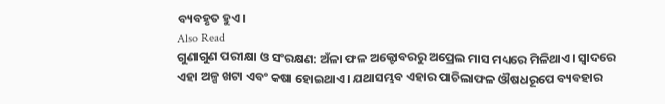ବ୍ୟବହୃତ ହୁଏ।
Also Read
ଗୁଣାଗୁଣ ପରୀକ୍ଷା ଓ ସଂରକ୍ଷଣ: ଅଁଳା ଫଳ ଅକ୍ଟୋବରରୁ ଅପ୍ରେଲ ମାସ ମଧ୍ୟରେ ମିଳିଥାଏ। ସ୍ୱାଦରେ ଏହା ଅଳ୍ପ ଖଟା ଏବଂ କଷା ହୋଇଥାଏ। ଯଥାସମ୍ଭବ ଏହାର ପାଚିଲାଫଳ ଔଷଧରୂପେ ବ୍ୟବହାର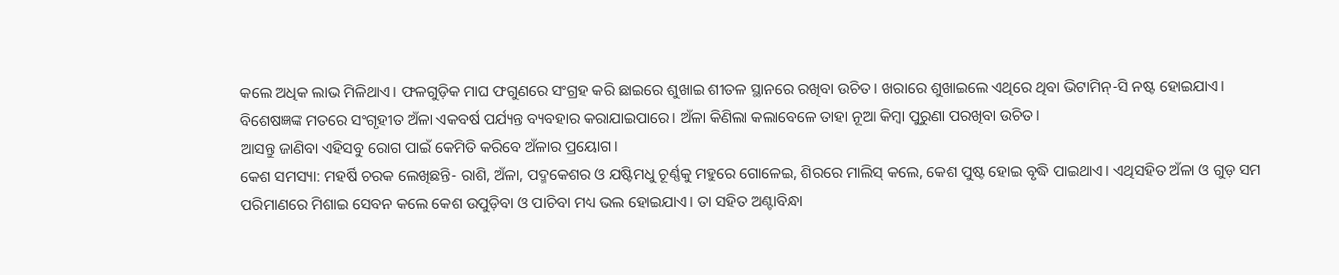କଲେ ଅଧିକ ଲାଭ ମିଳିଥାଏ। ଫଳଗୁଡ଼ିକ ମାଘ ଫଗୁଣରେ ସଂଗ୍ରହ କରି ଛାଇରେ ଶୁଖାଇ ଶୀତଳ ସ୍ଥାନରେ ରଖିବା ଉଚିତ। ଖରାରେ ଶୁଖାଇଲେ ଏଥିରେ ଥିବା ଭିଟାମିନ୍-ସି ନଷ୍ଟ ହୋଇଯାଏ। ବିଶେଷଜ୍ଞଙ୍କ ମତରେ ସଂଗୃହୀତ ଅଁଳା ଏକବର୍ଷ ପର୍ଯ୍ୟନ୍ତ ବ୍ୟବହାର କରାଯାଇପାରେ। ଅଁଳା କିଣିଲା କଲାବେଳେ ତାହା ନୂଆ କିମ୍ବା ପୁରୁଣା ପରଖିବା ଉଚିତ।
ଆସନ୍ତୁ ଜାଣିବା ଏହିସବୁ ରୋଗ ପାଇଁ କେମିତି କରିବେ ଅଁଳାର ପ୍ରୟୋଗ।
କେଶ ସମସ୍ୟା: ମହର୍ଷି ଚରକ ଲେଖିଛନ୍ତି- ରାଶି, ଅଁଳା, ପଦ୍ମକେଶର ଓ ଯଷ୍ଟିମଧୁ ଚୂର୍ଣ୍ଣକୁ ମହୁରେ ଗୋଳେଇ, ଶିରରେ ମାଲିସ୍ କଲେ, କେଶ ପୁଷ୍ଟ ହୋଇ ବୃଦ୍ଧି ପାଇଥାଏ। ଏଥିସହିତ ଅଁଳା ଓ ଗୁଡ଼ ସମ ପରିମାଣରେ ମିଶାଇ ସେବନ କଲେ କେଶ ଉପୁଡ଼ିବା ଓ ପାଚିବା ମଧ୍ୟ ଭଲ ହୋଇଯାଏ। ତା ସହିତ ଅଣ୍ଟାବିନ୍ଧା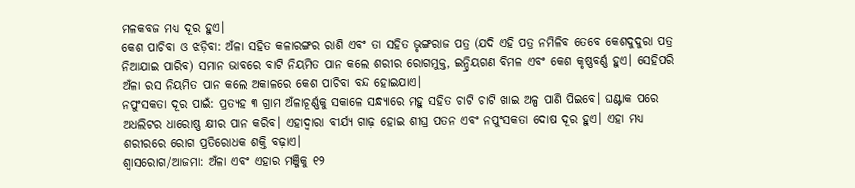ମଳକବଜ ମଧ୍ୟ ଦୂର ହୁଏ।
କେଶ ପାଚିବା ଓ ଝଡ଼ିବା: ଅଁଳା ସହିତ କଳାରଙ୍ଗର ରାଶି ଏବଂ ତା ସହିତ ଭୃଙ୍ଗରାଜ ପତ୍ର (ଯଦି ଏହି ପତ୍ର ନମିଳିବ ତେବେ କେଶଦୁଦୁରା ପତ୍ର ନିଆଯାଇ ପାରିବ) ସମାନ ଭାବରେ ବାଟି ନିୟମିତ ପାନ କଲେ ଶରୀର ରୋଗମୁକ୍ତ, ଇନ୍ଦ୍ରିୟଗଣ ବିମଳ ଏବଂ କେଶ କୃଷ୍ଣବର୍ଣ୍ଣ ହୁଏ। ସେହିପରି ଅଁଳା ରସ ନିୟମିତ ପାନ କଲେ ଅକାଳରେ କେଶ ପାଚିବା ବନ୍ଦ ହୋଇଯାଏ।
ନପୁଂସକତା ଦୂର ପାଇଁ: ପ୍ରତ୍ୟହ ୩ ଗ୍ରାମ ଅଁଳାଚୂର୍ଣ୍ଣକୁ ସକାଳେ ସନ୍ଧ୍ୟାରେ ମହୁ ସହିତ ଚାଟି ଚାଟି ଖାଇ ଅଳ୍ପ ପାଣି ପିଇବେ। ଘଣ୍ଟାକ ପରେ ଅଧଲିଟର ଧାରୋଷ୍ଣ କ୍ଷୀର ପାନ କରିବ। ଏହାଦ୍ଵାରା ବୀର୍ଯ୍ୟ ଗାଢ଼ ହୋଇ ଶୀଘ୍ର ପତନ ଏବଂ ନପୁଂସକତା ଦୋଷ ଦୂର ହୁଏ। ଏହା ମଧ୍ୟ ଶରୀରରେ ରୋଗ ପ୍ରତିରୋଧକ ଶକ୍ତି ବଢ଼ାଏ।
ଶ୍ଵାସରୋଗ/ଆଜମା: ଅଁଳା ଏବଂ ଏହାର ମଞ୍ଜିକୁ ୧୨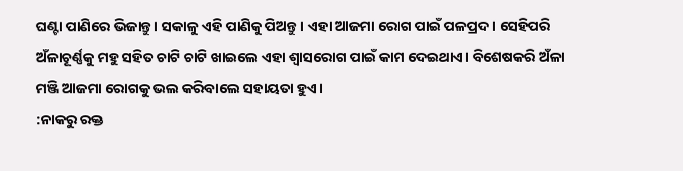ଘଣ୍ଟା ପାଣିରେ ଭିଜାନ୍ତୁ। ସକାଳୁ ଏହି ପାଣିକୁ ପିଅନ୍ତୁ। ଏହା ଆଜମା ରୋଗ ପାଇଁ ପଳପ୍ରଦ। ସେହିପରି ଅଁଳାଚୂର୍ଣ୍ଣକୁ ମହୁ ସହିତ ଚାଟି ଚାଟି ଖାଇଲେ ଏହା ଶ୍ୱାସରୋଗ ପାଇଁ କାମ ଦେଇଥାଏ। ବିଶେଷକରି ଅଁଳା ମଞ୍ଜି ଆଜମା ରୋଗକୁ ଭଲ କରିବାଲେ ସହାୟତା ହୁଏ।
:ନାକରୁ ରକ୍ତ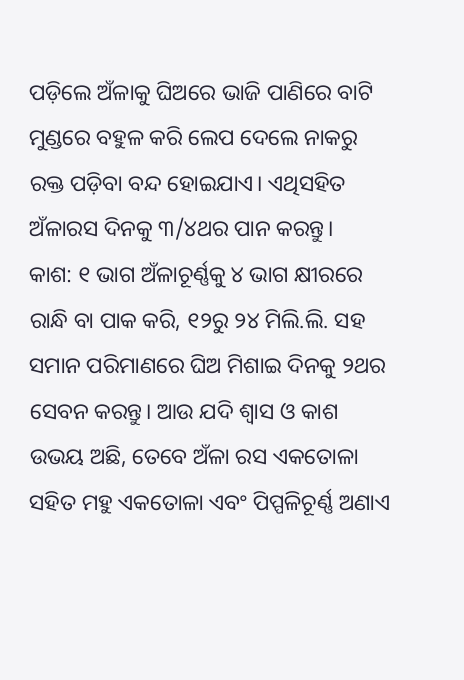ପଡ଼ିଲେ ଅଁଳାକୁ ଘିଅରେ ଭାଜି ପାଣିରେ ବାଟି ମୁଣ୍ଡରେ ବହୁଳ କରି ଲେପ ଦେଲେ ନାକରୁ ରକ୍ତ ପଡ଼ିବା ବନ୍ଦ ହୋଇଯାଏ। ଏଥିସହିତ ଅଁଳାରସ ଦିନକୁ ୩/୪ଥର ପାନ କରନ୍ତୁ।
କାଶ: ୧ ଭାଗ ଅଁଳାଚୂର୍ଣ୍ଣକୁ ୪ ଭାଗ କ୍ଷୀରରେ ରାନ୍ଧି ବା ପାକ କରି, ୧୨ରୁ ୨୪ ମିଲି.ଲି. ସହ ସମାନ ପରିମାଣରେ ଘିଅ ମିଶାଇ ଦିନକୁ ୨ଥର ସେବନ କରନ୍ତୁ। ଆଉ ଯଦି ଶ୍ଵାସ ଓ କାଶ ଉଭୟ ଅଛି, ତେବେ ଅଁଳା ରସ ଏକତୋଳା ସହିତ ମହୁ ଏକତୋଳା ଏବଂ ପିପ୍ପଳିଚୂର୍ଣ୍ଣ ଅଣାଏ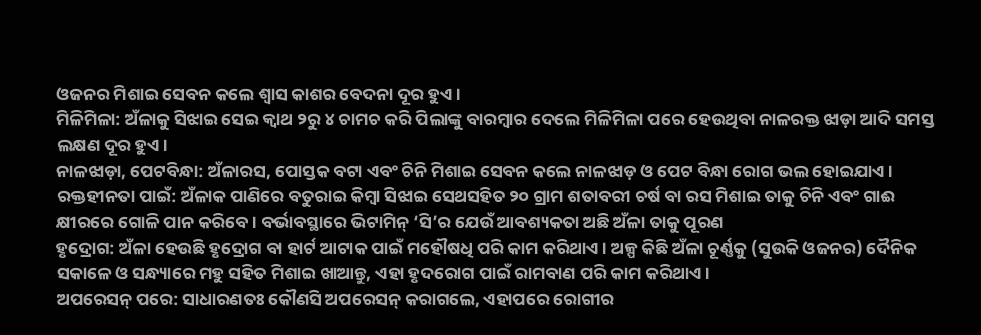ଓଜନର ମିଶାଇ ସେବନ କଲେ ଶ୍ଵାସ କାଶର ବେଦନା ଦୂର ହୁଏ।
ମିଳିମିଳା: ଅଁଳାକୁ ସିଝାଇ ସେଇ କ୍ୱାଥ ୨ରୁ ୪ ଚାମଚ କରି ପିଲାଙ୍କୁ ବାରମ୍ବାର ଦେଲେ ମିଳିମିଳା ପରେ ହେଉଥିବା ନାଳରକ୍ତ ଝାଡ଼ା ଆଦି ସମସ୍ତ ଲକ୍ଷଣ ଦୂର ହୁଏ।
ନାଳଝାଡ଼ା, ପେଟବିନ୍ଧା: ଅଁଳାରସ, ପୋସ୍ତକ ବଟା ଏବଂ ଚିନି ମିଶାଇ ସେବନ କଲେ ନାଳଝାଡ଼ ଓ ପେଟ ବିନ୍ଧା ରୋଗ ଭଲ ହୋଇଯାଏ।
ରକ୍ତହୀନତା ପାଇଁ: ଅଁଳାକ ପାଣିରେ ବତୁରାଇ କିମ୍ବା ସିଝାଇ ସେଥସହିତ ୨୦ ଗ୍ରାମ ଶତାବରୀ ଚର୍ଷ ବା ରସ ମିଶାଇ ତାକୁ ଚିନି ଏବଂ ଗାଈ କ୍ଷୀରରେ ଗୋଳି ପାନ କରିବେ । ବର୍ଭାବସ୍ଥାରେ ଭିଟାମିନ୍ ‘ସି’ର ଯେଉଁ ଆବଶ୍ୟକତା ଅଛି ଅଁଳା ତାକୁ ପୂରଣ
ହୃଦ୍ରୋଗ: ଅଁଳା ହେଉଛି ହୃଦ୍ରୋଗ ବା ହାର୍ଟ ଆଟାକ ପାଇଁ ମହୌଷଧି ପରି କାମ କରିଥାଏ। ଅଳ୍ପ କିଛି ଅଁଳା ଚୂର୍ଣ୍ଣକୁ (ସୁଉକି ଓଜନର) ଦୈନିକ ସକାଳେ ଓ ସନ୍ଧ୍ୟାରେ ମହୁ ସହିତ ମିଶାଇ ଖାଆନ୍ତୁ, ଏହା ହୃଦରୋଗ ପାଇଁ ରାମବାଣ ପରି କାମ କରିଥାଏ।
ଅପରେସନ୍ ପରେ: ସାଧାରଣତଃ କୌଣସି ଅପରେସନ୍ କରାଗଲେ, ଏହାପରେ ରୋଗୀର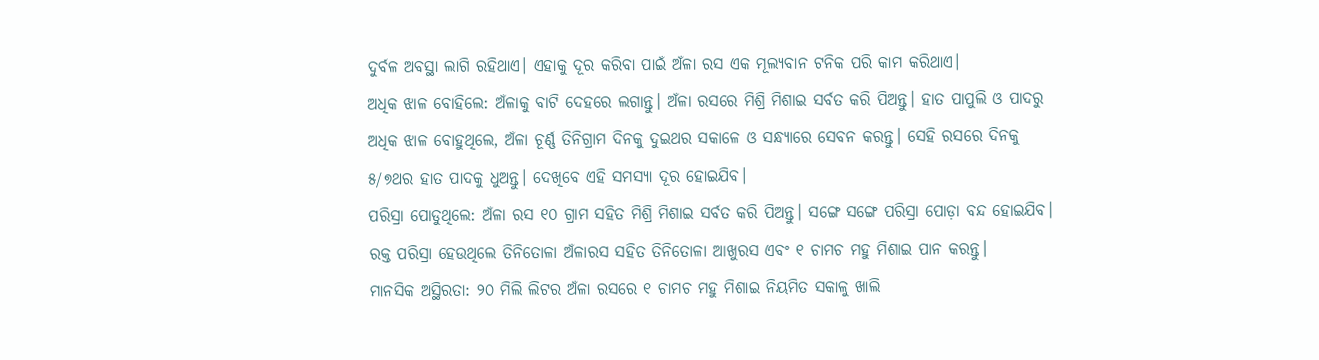ଦୁର୍ବଳ ଅବସ୍ଥା ଲାଗି ରହିଥାଏ। ଏହାକୁ ଦୂର କରିବା ପାଇଁ ଅଁଳା ରସ ଏକ ମୂଲ୍ୟବାନ ଟନିକ ପରି କାମ କରିଥାଏ।
ଅଧିକ ଝାଳ ବୋହିଲେ: ଅଁଳାକୁ ବାଟି ଦେହରେ ଲଗାନ୍ତୁ। ଅଁଳା ରସରେ ମିଶ୍ରି ମିଶାଇ ସର୍ବତ କରି ପିଅନ୍ତୁ। ହାତ ପାପୁଲି ଓ ପାଦରୁ ଅଧିକ ଝାଳ ବୋହୁଥିଲେ, ଅଁଳା ଚୂର୍ଣ୍ଣ ତିନିଗ୍ରାମ ଦିନକୁ ଦୁଇଥର ସକାଳେ ଓ ସନ୍ଧ୍ୟାରେ ସେବନ କରନ୍ତୁ। ସେହି ରସରେ ଦିନକୁ ୫/୭ଥର ହାତ ପାଦକୁ ଧୁଅନ୍ତୁ। ଦେଖିବେ ଏହି ସମସ୍ୟା ଦୂର ହୋଇଯିବ।
ପରିସ୍ରା ପୋଡୁଥିଲେ: ଅଁଳା ରସ ୧୦ ଗ୍ରାମ ସହିତ ମିଶ୍ରି ମିଶାଇ ସର୍ବତ କରି ପିଅନ୍ତୁ। ସଙ୍ଗେ ସଙ୍ଗେ ପରିସ୍ରା ପୋଡ଼ା ବନ୍ଦ ହୋଇଯିବ। ରକ୍ତ ପରିସ୍ରା ହେଉଥିଲେ ତିନିତୋଳା ଅଁଳାରସ ସହିତ ତିନିତୋଳା ଆଖୁରସ ଏବଂ ୧ ଚାମଚ ମହୁ ମିଶାଇ ପାନ କରନ୍ତୁ।
ମାନସିକ ଅସ୍ଥିରତା: ୨୦ ମିଲି ଲିଟର ଅଁଳା ରସରେ ୧ ଚାମଚ ମହୁ ମିଶାଇ ନିୟମିତ ସକାଳୁ ଖାଲି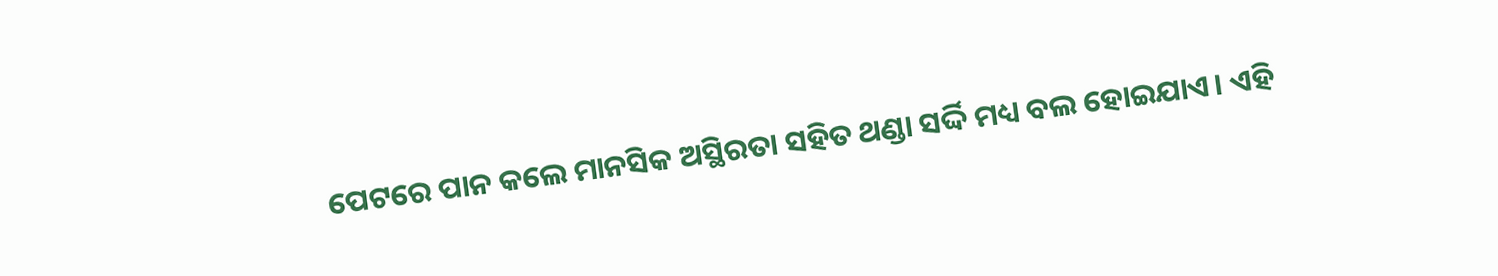ପେଟରେ ପାନ କଲେ ମାନସିକ ଅସ୍ଥିରତା ସହିତ ଥଣ୍ଡା ସର୍ଦ୍ଦି ମଧ୍ୟ ବଲ ହୋଇଯାଏ। ଏହି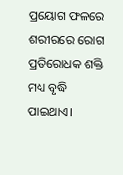ପ୍ରୟୋଗ ଫଳରେ ଶରୀରରେ ରୋଗ ପ୍ରତିରୋଧକ ଶକ୍ତି ମଧ୍ୟ ବୃଦ୍ଧି ପାଇଥାଏ।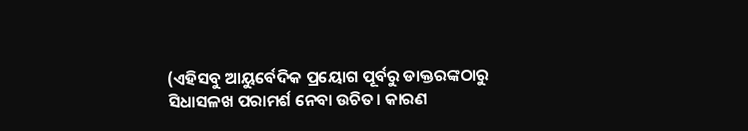(ଏହିସବୁ ଆୟୁର୍ବେଦିକ ପ୍ରୟୋଗ ପୂର୍ବରୁ ଡାକ୍ତରଙ୍କଠାରୁ ସିଧାସଳଖ ପରାମର୍ଶ ନେବା ଉଚିତ। କାରଣ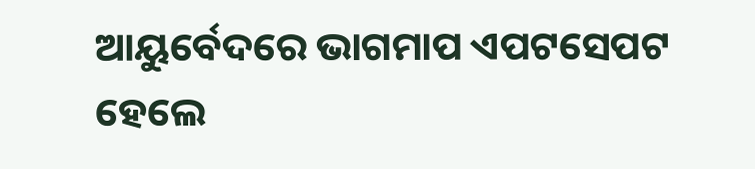ଆୟୁର୍ବେଦରେ ଭାଗମାପ ଏପଟସେପଟ ହେଲେ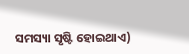ସମସ୍ୟା ସୃଷ୍ଟି ହୋଇଥାଏ)